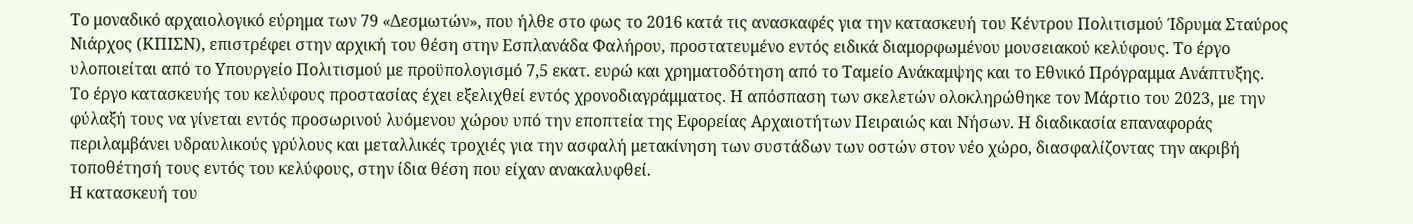Το μοναδικό αρχαιολογικό εύρημα των 79 «Δεσμωτών», που ήλθε στο φως το 2016 κατά τις ανασκαφές για την κατασκευή του Κέντρου Πολιτισμού Ίδρυμα Σταύρος Νιάρχος (ΚΠΙΣΝ), επιστρέφει στην αρχική του θέση στην Εσπλανάδα Φαλήρου, προστατευμένο εντός ειδικά διαμορφωμένου μουσειακού κελύφους. Το έργο υλοποιείται από το Υπουργείο Πολιτισμού με προϋπολογισμό 7,5 εκατ. ευρώ και χρηματοδότηση από το Ταμείο Ανάκαμψης και το Εθνικό Πρόγραμμα Ανάπτυξης.
Το έργο κατασκευής του κελύφους προστασίας έχει εξελιχθεί εντός χρονοδιαγράμματος. Η απόσπαση των σκελετών ολοκληρώθηκε τον Μάρτιο του 2023, με την φύλαξή τους να γίνεται εντός προσωρινού λυόμενου χώρου υπό την εποπτεία της Εφορείας Αρχαιοτήτων Πειραιώς και Νήσων. Η διαδικασία επαναφοράς περιλαμβάνει υδραυλικούς γρύλους και μεταλλικές τροχιές για την ασφαλή μετακίνηση των συστάδων των οστών στον νέο χώρο, διασφαλίζοντας την ακριβή τοποθέτησή τους εντός του κελύφους, στην ίδια θέση που είχαν ανακαλυφθεί.
Η κατασκευή του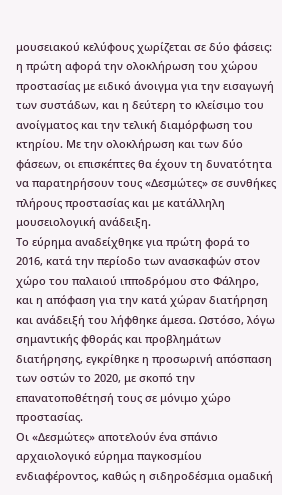μουσειακού κελύφους χωρίζεται σε δύο φάσεις: η πρώτη αφορά την ολοκλήρωση του χώρου προστασίας με ειδικό άνοιγμα για την εισαγωγή των συστάδων, και η δεύτερη το κλείσιμο του ανοίγματος και την τελική διαμόρφωση του κτηρίου. Με την ολοκλήρωση και των δύο φάσεων, οι επισκέπτες θα έχουν τη δυνατότητα να παρατηρήσουν τους «Δεσμώτες» σε συνθήκες πλήρους προστασίας και με κατάλληλη μουσειολογική ανάδειξη.
Το εύρημα αναδείχθηκε για πρώτη φορά το 2016, κατά την περίοδο των ανασκαφών στον χώρο του παλαιού ιπποδρόμου στο Φάληρο, και η απόφαση για την κατά χώραν διατήρηση και ανάδειξή του λήφθηκε άμεσα. Ωστόσο, λόγω σημαντικής φθοράς και προβλημάτων διατήρησης, εγκρίθηκε η προσωρινή απόσπαση των οστών το 2020, με σκοπό την επανατοποθέτησή τους σε μόνιμο χώρο προστασίας.
Οι «Δεσμώτες» αποτελούν ένα σπάνιο αρχαιολογικό εύρημα παγκοσμίου ενδιαφέροντος, καθώς η σιδηροδέσμια ομαδική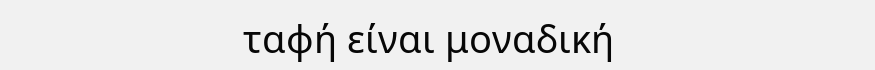ταφή είναι μοναδική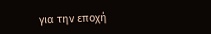για την εποχή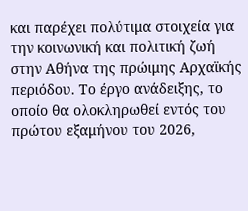και παρέχει πολύτιμα στοιχεία για την κοινωνική και πολιτική ζωή στην Αθήνα της πρώιμης Αρχαϊκής περιόδου. Το έργο ανάδειξης, το οποίο θα ολοκληρωθεί εντός του πρώτου εξαμήνου του 2026,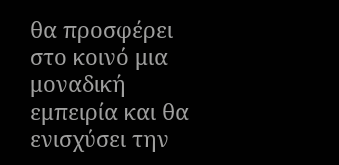θα προσφέρει στο κοινό μια μοναδική εμπειρία και θα ενισχύσει την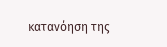κατανόηση της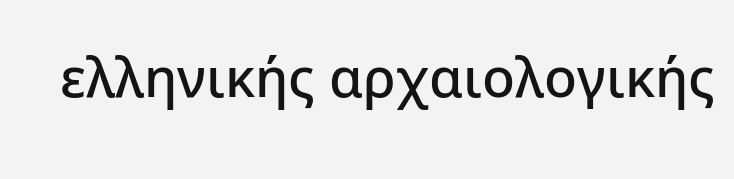ελληνικής αρχαιολογικής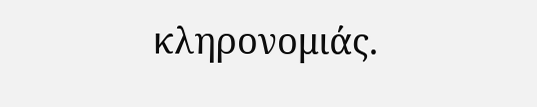κληρονομιάς.